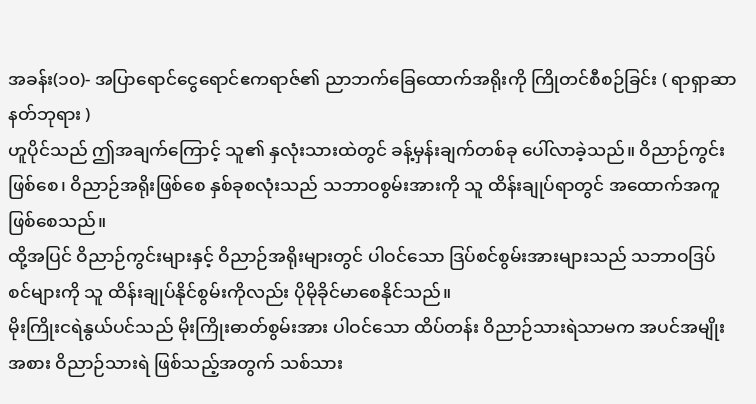အခန်း(၁၀)- အပြာရောင်ငွေရောင်ဧကရာဇ်၏ ညာဘက်ခြေထောက်အရိုးကို ကြိုတင်စီစဉ်ခြင်း ( ရာရှာဆာနတ်ဘုရား )
ဟူပိုင်သည် ဤအချက်ကြောင့် သူ၏ နှလုံးသားထဲတွင် ခန့်မှန်းချက်တစ်ခု ပေါ်လာခဲ့သည်။ ဝိညာဉ်ကွင်းဖြစ်စေ၊ ဝိညာဉ်အရိုးဖြစ်စေ နှစ်ခုစလုံးသည် သဘာဝစွမ်းအားကို သူ ထိန်းချုပ်ရာတွင် အထောက်အကူ ဖြစ်စေသည်။
ထို့အပြင် ဝိညာဉ်ကွင်းများနှင့် ဝိညာဉ်အရိုးများတွင် ပါဝင်သော ဒြပ်စင်စွမ်းအားများသည် သဘာဝဒြပ်စင်များကို သူ ထိန်းချုပ်နိုင်စွမ်းကိုလည်း ပိုမိုခိုင်မာစေနိုင်သည်။
မိုးကြိုးငရဲနွယ်ပင်သည် မိုးကြိုးဓာတ်စွမ်းအား ပါဝင်သော ထိပ်တန်း ဝိညာဉ်သားရဲသာမက အပင်အမျိုးအစား ဝိညာဉ်သားရဲ ဖြစ်သည့်အတွက် သစ်သား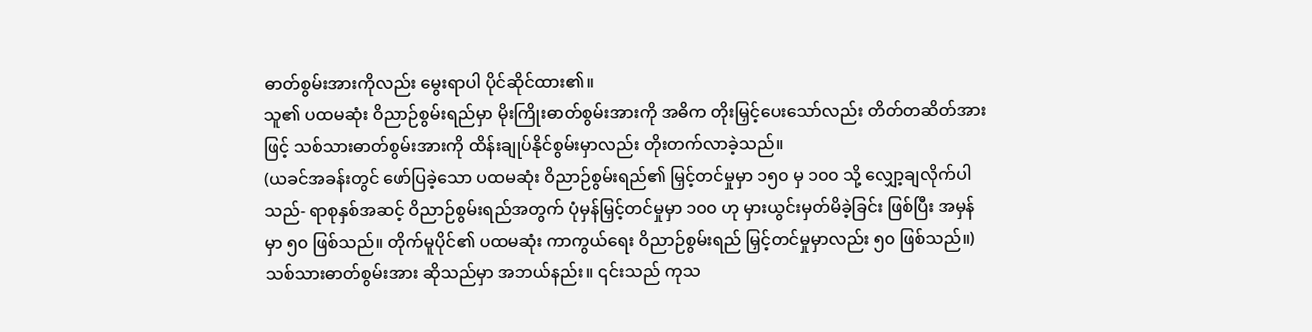ဓာတ်စွမ်းအားကိုလည်း မွေးရာပါ ပိုင်ဆိုင်ထား၏။
သူ၏ ပထမဆုံး ဝိညာဉ်စွမ်းရည်မှာ မိုးကြိုးဓာတ်စွမ်းအားကို အဓိက တိုးမြှင့်ပေးသော်လည်း တိတ်တဆိတ်အားဖြင့် သစ်သားဓာတ်စွမ်းအားကို ထိန်းချုပ်နိုင်စွမ်းမှာလည်း တိုးတက်လာခဲ့သည်။
(ယခင်အခန်းတွင် ဖော်ပြခဲ့သော ပထမဆုံး ဝိညာဉ်စွမ်းရည်၏ မြှင့်တင်မှုမှာ ၁၅၀ မှ ၁၀၀ သို့ လျှော့ချလိုက်ပါသည်- ရာစုနှစ်အဆင့် ဝိညာဉ်စွမ်းရည်အတွက် ပုံမှန်မြှင့်တင်မှုမှာ ၁၀၀ ဟု မှားယွင်းမှတ်မိခဲ့ခြင်း ဖြစ်ပြီး အမှန်မှာ ၅၀ ဖြစ်သည်။ တိုက်မူပိုင်၏ ပထမဆုံး ကာကွယ်ရေး ဝိညာဉ်စွမ်းရည် မြှင့်တင်မှုမှာလည်း ၅၀ ဖြစ်သည်။)
သစ်သားဓာတ်စွမ်းအား ဆိုသည်မှာ အဘယ်နည်း။ ၎င်းသည် ကုသ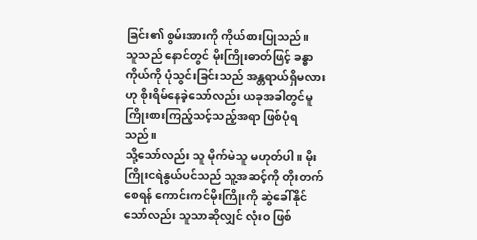ခြင်း၏ စွမ်းအားကို ကိုယ်စားပြုသည်။
သူသည် နောင်တွင် မိုးကြိုးဓာတ်ဖြင့် ခန္ဓာကိုယ်ကို ပုံသွင်းခြင်းသည် အန္တရာယ်ရှိမလားဟု စိုးရိမ်နေခဲ့သော်လည်း ယခုအခါတွင်မူ ကြိုးစားကြည့်သင့်သည့်အရာ ဖြစ်ပုံရသည်။
သို့သော်လည်း သူ မိုက်မဲသူ မဟုတ်ပါ။ မိုးကြိုးငရဲနွယ်ပင်သည် သူ့အဆင့်ကို တိုးတက်စေရန် ကောင်းကင်မိုးကြိုးကို ဆွဲခေါ်နိုင်သော်လည်း သူသာဆိုလျှင် လုံးဝ ဖြစ်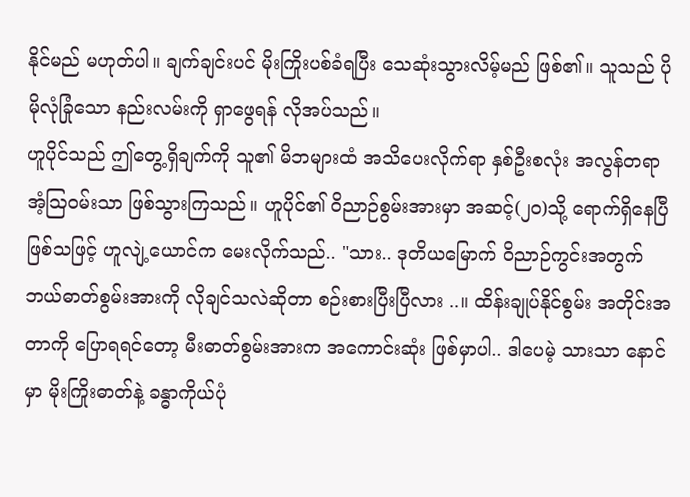နိုင်မည် မဟုတ်ပါ။ ချက်ချင်းပင် မိုးကြိုးပစ်ခံရပြီး သေဆုံးသွားလိမ့်မည် ဖြစ်၏။ သူသည် ပိုမိုလုံခြုံသော နည်းလမ်းကို ရှာဖွေရန် လိုအပ်သည်။
ဟူပိုင်သည် ဤတွေ့ရှိချက်ကို သူ၏ မိဘများထံ အသိပေးလိုက်ရာ နှစ်ဦးစလုံး အလွန်တရာ အံ့ဩဝမ်းသာ ဖြစ်သွားကြသည်။ ဟူပိုင်၏ ဝိညာဉ်စွမ်းအားမှာ အဆင့်(၂၀)သို့ ရောက်ရှိနေပြီ ဖြစ်သဖြင့် ဟူလျဲ့ယောင်က မေးလိုက်သည်.. "သား.. ဒုတိယမြောက် ဝိညာဉ်ကွင်းအတွက် ဘယ်ဓာတ်စွမ်းအားကို လိုချင်သလဲဆိုတာ စဉ်းစားပြီးပြီလား ..။ ထိန်းချုပ်နိုင်စွမ်း အတိုင်းအတာကို ပြောရရင်တော့ မီးဓာတ်စွမ်းအားက အကောင်းဆုံး ဖြစ်မှာပါ.. ဒါပေမဲ့ သားသာ နောင်မှာ မိုးကြိုးဓာတ်နဲ့ ခန္ဓာကိုယ်ပုံ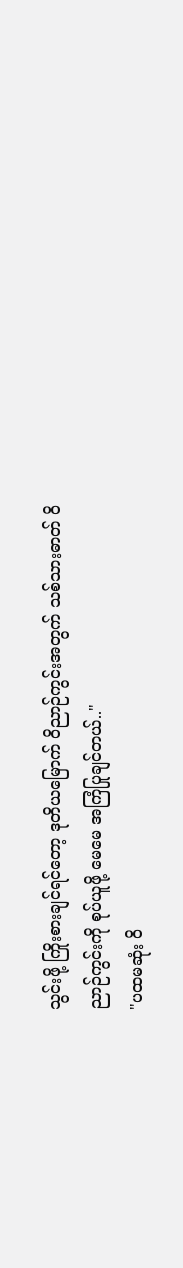သွင်းဖို့ ကြိုးစားချင်ရင်တော့ ဒုတိယမြောက် ဝိညာဉ်ကွင်းအတွက် သစ်သားဓာတ် ဝိညာဉ်ကွင်းကို စုပ်ယူဖို့ မေမေ အကြံပြုချင်တယ်.."
"ပထမဆုံး ဝိ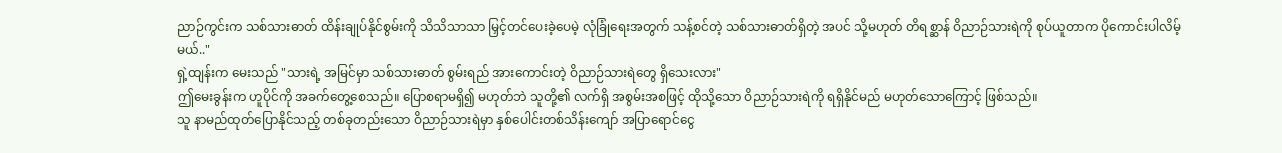ညာဉ်ကွင်းက သစ်သားဓာတ် ထိန်းချုပ်နိုင်စွမ်းကို သိသိသာသာ မြှင့်တင်ပေးခဲ့ပေမဲ့ လုံခြုံရေးအတွက် သန့်စင်တဲ့ သစ်သားဓာတ်ရှိတဲ့ အပင် သို့မဟုတ် တိရစ္ဆာန် ဝိညာဉ်သားရဲကို စုပ်ယူတာက ပိုကောင်းပါလိမ့်မယ်.."
ရှဲ့ထျန်းက မေးသည် "သားရဲ့ အမြင်မှာ သစ်သားဓာတ် စွမ်းရည် အားကောင်းတဲ့ ဝိညာဉ်သားရဲတွေ ရှိသေးလား"
ဤမေးခွန်းက ဟူပိုင်ကို အခက်တွေ့စေသည်။ ပြောစရာမရှိ၍ မဟုတ်ဘဲ သူတို့၏ လက်ရှိ အစွမ်းအစဖြင့် ထိုသို့သော ဝိညာဉ်သားရဲကို ရရှိနိုင်မည် မဟုတ်သောကြောင့် ဖြစ်သည်။
သူ နာမည်ထုတ်ပြောနိုင်သည့် တစ်ခုတည်းသော ဝိညာဉ်သားရဲမှာ နှစ်ပေါင်းတစ်သိန်းကျော် အပြာရောင်ငွေ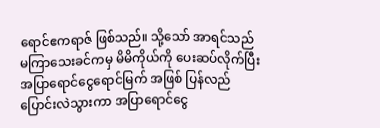ရောင်ဧကရာဇ် ဖြစ်သည်။ သို့သော် အာရင်သည် မကြာသေးခင်ကမှ မိမိကိုယ်ကို ပေးဆပ်လိုက်ပြီး အပြာရောင်ငွေရောင်မြက် အဖြစ် ပြန်လည်ပြောင်းလဲသွားကာ အပြာရောင်ငွေ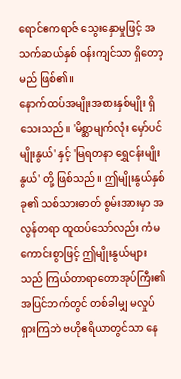ရောင်ဧကရာဇ် သွေးနှောမှုဖြင့် အသက်ဆယ်နှစ် ဝန်းကျင်သာ ရှိတော့မည် ဖြစ်၏။
နောက်ထပ်အမျိုးအစားနှစ်မျိုး ရှိသေးသည်။ 'မိစ္ဆာမျက်လုံး မှော်ပင်မျိုးနွယ်' နှင့် 'မြရတနာ ရွှေငန်းမျိုးနွယ်' တို့ ဖြစ်သည်။ ဤမျိုးနွယ်နှစ်ခု၏ သစ်သားဓာတ် စွမ်းအားမှာ အလွန်တရာ ထူထပ်သော်လည်း ကံမကောင်းစွာဖြင့် ဤမျိုးနွယ်များသည် ကြယ်တာရာတောအုပ်ကြီး၏ အပြင်ဘက်တွင် တစ်ခါမျှ မလှုပ်ရှားကြဘဲ ဗဟိုဧရိယာတွင်သာ နေ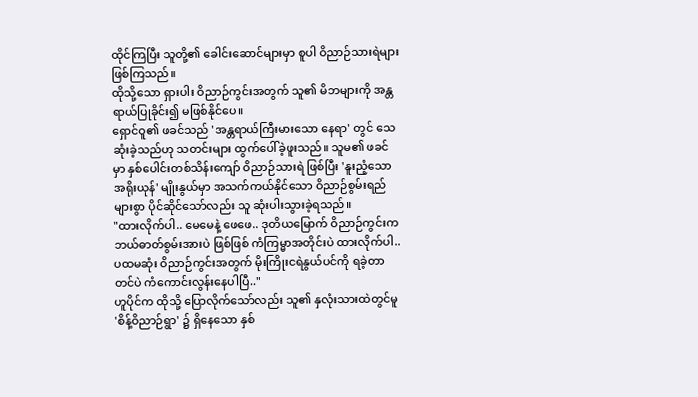ထိုင်ကြပြီး သူတို့၏ ခေါင်းဆောင်များမှာ စူပါ ဝိညာဉ်သားရဲများ ဖြစ်ကြသည်။
ထိုသို့သော ရှားပါး ဝိညာဉ်ကွင်းအတွက် သူ၏ မိဘများကို အန္တရာယ်ပြုခိုင်း၍ မဖြစ်နိုင်ပေ။
ရှောင်ဝူ၏ ဖခင်သည် 'အန္တရာယ်ကြီးမားသော နေရာ' တွင် သေဆုံးခဲ့သည်ဟု သတင်းများ ထွက်ပေါ်ခဲ့ဖူးသည်။ သူမ၏ ဖခင်မှာ နှစ်ပေါင်းတစ်သိန်းကျော် ဝိညာဉ်သားရဲ ဖြစ်ပြီး 'နူးညံ့သော အရိုးယုန်' မျိုးနွယ်မှာ အသက်ကယ်နိုင်သော ဝိညာဉ်စွမ်းရည်များစွာ ပိုင်ဆိုင်သော်လည်း သူ ဆုံးပါးသွားခဲ့ရသည်။
"ထားလိုက်ပါ.. မေမေနဲ့ ဖေဖေ.. ဒုတိယမြောက် ဝိညာဉ်ကွင်းက ဘယ်ဓာတ်စွမ်းအားပဲ ဖြစ်ဖြစ် ကံကြမ္မာအတိုင်းပဲ ထားလိုက်ပါ.. ပထမဆုံး ဝိညာဉ်ကွင်းအတွက် မိုးကြိုးငရဲနွယ်ပင်ကို ရခဲ့တာတင်ပဲ ကံကောင်းလွန်းနေပါပြီ.."
ဟူပိုင်က ထိုသို့ ပြောလိုက်သော်လည်း သူ၏ နှလုံးသားထဲတွင်မူ 'စိန့်ဝိညာဉ်ရွာ' ၌ ရှိနေသော နှစ်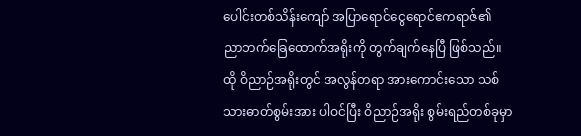ပေါင်းတစ်သိန်းကျော် အပြာရောင်ငွေရောင်ဧကရာဇ်၏ ညာဘက်ခြေထောက်အရိုးကို တွက်ချက်နေပြီ ဖြစ်သည်။
ထို ဝိညာဉ်အရိုးတွင် အလွန်တရာ အားကောင်းသော သစ်သားဓာတ်စွမ်းအား ပါဝင်ပြီး ဝိညာဉ်အရိုး စွမ်းရည်တစ်ခုမှာ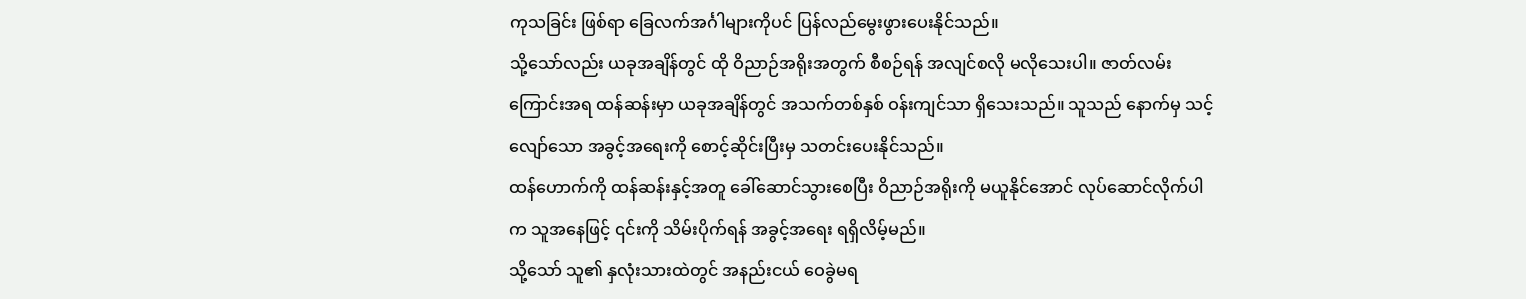ကုသခြင်း ဖြစ်ရာ ခြေလက်အင်္ဂါများကိုပင် ပြန်လည်မွေးဖွားပေးနိုင်သည်။
သို့သော်လည်း ယခုအချိန်တွင် ထို ဝိညာဉ်အရိုးအတွက် စီစဉ်ရန် အလျင်စလို မလိုသေးပါ။ ဇာတ်လမ်းကြောင်းအရ ထန်ဆန်းမှာ ယခုအချိန်တွင် အသက်တစ်နှစ် ဝန်းကျင်သာ ရှိသေးသည်။ သူသည် နောက်မှ သင့်လျော်သော အခွင့်အရေးကို စောင့်ဆိုင်းပြီးမှ သတင်းပေးနိုင်သည်။
ထန်ဟောက်ကို ထန်ဆန်းနှင့်အတူ ခေါ်ဆောင်သွားစေပြီး ဝိညာဉ်အရိုးကို မယူနိုင်အောင် လုပ်ဆောင်လိုက်ပါက သူအနေဖြင့် ၎င်းကို သိမ်းပိုက်ရန် အခွင့်အရေး ရရှိလိမ့်မည်။
သို့သော် သူ၏ နှလုံးသားထဲတွင် အနည်းငယ် ဝေခွဲမရ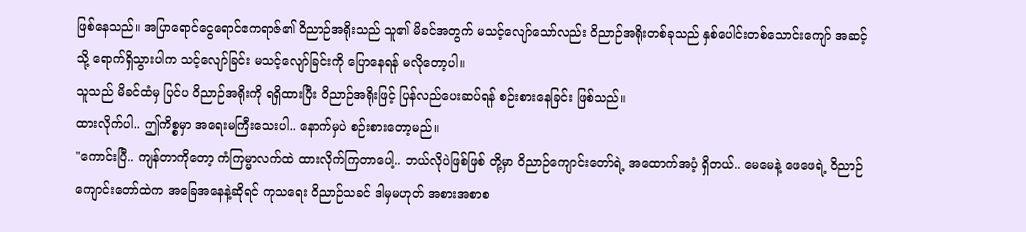ဖြစ်နေသည်။ အပြာရောင်ငွေရောင်ဧကရာဇ်၏ ဝိညာဉ်အရိုးသည် သူ၏ မိခင်အတွက် မသင့်လျော်သော်လည်း ဝိညာဉ်အရိုးတစ်ခုသည် နှစ်ပေါင်းတစ်သောင်းကျော် အဆင့်သို့ ရောက်ရှိသွားပါက သင့်လျော်ခြင်း မသင့်လျော်ခြင်းကို ပြောနေရန် မလိုတော့ပါ။
သူသည် မိခင်ထံမှ ပြင်ပ ဝိညာဉ်အရိုးကို ရရှိထားပြီး ဝိညာဉ်အရိုးဖြင့် ပြန်လည်ပေးဆပ်ရန် စဉ်းစားနေခြင်း ဖြစ်သည်။
ထားလိုက်ပါ.. ဤကိစ္စမှာ အရေးမကြီးသေးပါ.. နောက်မှပဲ စဉ်းစားတော့မည်။
"ကောင်းပြီ.. ကျန်တာကိုတော့ ကံကြမ္မာလက်ထဲ ထားလိုက်ကြတာပေါ့.. ဘယ်လိုပဲဖြစ်ဖြစ် တို့မှာ ဝိညာဉ်ကျောင်းတော်ရဲ့ အထောက်အပံ့ ရှိတယ်.. မေမေနဲ့ ဖေဖေရဲ့ ဝိညာဉ်ကျောင်းတော်ထဲက အခြေအနေနဲ့ဆိုရင် ကုသရေး ဝိညာဉ်သခင် ဒါမှမဟုတ် အစားအစာစ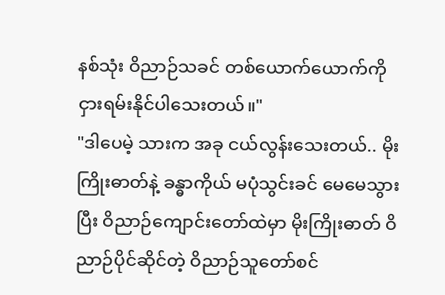နစ်သုံး ဝိညာဉ်သခင် တစ်ယောက်ယောက်ကို ငှားရမ်းနိုင်ပါသေးတယ်။"
"ဒါပေမဲ့ သားက အခု ငယ်လွန်းသေးတယ်.. မိုးကြိုးဓာတ်နဲ့ ခန္ဓာကိုယ် မပုံသွင်းခင် မေမေသွားပြီး ဝိညာဉ်ကျောင်းတော်ထဲမှာ မိုးကြိုးဓာတ် ဝိညာဉ်ပိုင်ဆိုင်တဲ့ ဝိညာဉ်သူတော်စင်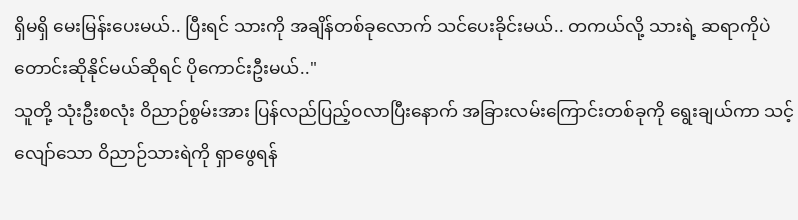ရှိမရှိ မေးမြန်းပေးမယ်.. ပြီးရင် သားကို အချိန်တစ်ခုလောက် သင်ပေးခိုင်းမယ်.. တကယ်လို့ သားရဲ့ ဆရာကိုပဲ တောင်းဆိုနိုင်မယ်ဆိုရင် ပိုကောင်းဦးမယ်.."
သူတို့ သုံးဦးစလုံး ဝိညာဉ်စွမ်းအား ပြန်လည်ပြည့်ဝလာပြီးနောက် အခြားလမ်းကြောင်းတစ်ခုကို ရွေးချယ်ကာ သင့်လျော်သော ဝိညာဉ်သားရဲကို ရှာဖွေရန်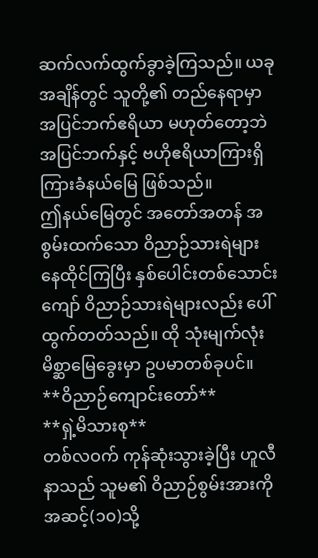ဆက်လက်ထွက်ခွာခဲ့ကြသည်။ ယခုအချိန်တွင် သူတို့၏ တည်နေရာမှာ အပြင်ဘက်ဧရိယာ မဟုတ်တော့ဘဲ အပြင်ဘက်နှင့် ဗဟိုဧရိယာကြားရှိ ကြားခံနယ်မြေ ဖြစ်သည်။
ဤနယ်မြေတွင် အတော်အတန် အစွမ်းထက်သော ဝိညာဉ်သားရဲများ နေထိုင်ကြပြီး နှစ်ပေါင်းတစ်သောင်းကျော် ဝိညာဉ်သားရဲများလည်း ပေါ်ထွက်တတ်သည်။ ထို သုံးမျက်လုံး မိစ္ဆာမြေခွေးမှာ ဥပမာတစ်ခုပင်။
**ဝိညာဉ်ကျောင်းတော်**
**ရှဲ့မိသားစု**
တစ်လဝက် ကုန်ဆုံးသွားခဲ့ပြီး ဟူလီနာသည် သူမ၏ ဝိညာဉ်စွမ်းအားကို အဆင့်(၁၀)သို့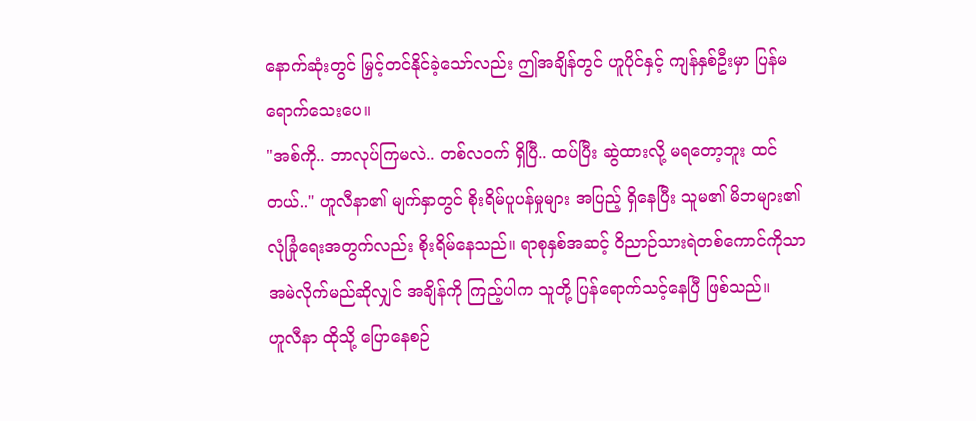နောက်ဆုံးတွင် မြှင့်တင်နိုင်ခဲ့သော်လည်း ဤအချိန်တွင် ဟူပိုင်နှင့် ကျန်နှစ်ဦးမှာ ပြန်မရောက်သေးပေ။
"အစ်ကို.. ဘာလုပ်ကြမလဲ.. တစ်လဝက် ရှိပြီ.. ထပ်ပြီး ဆွဲထားလို့ မရတော့ဘူး ထင်တယ်.." ဟူလီနာ၏ မျက်နှာတွင် စိုးရိမ်ပူပန်မှုများ အပြည့် ရှိနေပြီး သူမ၏ မိဘများ၏ လုံခြုံရေးအတွက်လည်း စိုးရိမ်နေသည်။ ရာစုနှစ်အဆင့် ဝိညာဉ်သားရဲတစ်ကောင်ကိုသာ အမဲလိုက်မည်ဆိုလျှင် အချိန်ကို ကြည့်ပါက သူတို့ ပြန်ရောက်သင့်နေပြီ ဖြစ်သည်။
ဟူလီနာ ထိုသို့ ပြောနေစဉ်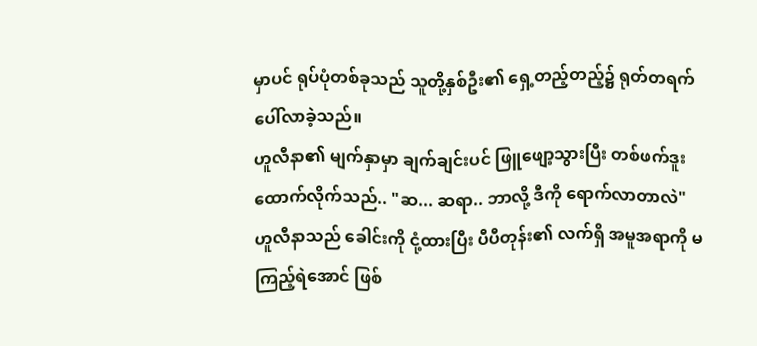မှာပင် ရုပ်ပုံတစ်ခုသည် သူတို့နှစ်ဦး၏ ရှေ့တည့်တည့်၌ ရုတ်တရက် ပေါ်လာခဲ့သည်။
ဟူလီနာ၏ မျက်နှာမှာ ချက်ချင်းပင် ဖြူဖျော့သွားပြီး တစ်ဖက်ဒူးထောက်လိုက်သည်.. "ဆ... ဆရာ.. ဘာလို့ ဒီကို ရောက်လာတာလဲ"
ဟူလီနာသည် ခေါင်းကို ငုံ့ထားပြီး ပီပီတုန်း၏ လက်ရှိ အမူအရာကို မကြည့်ရဲအောင် ဖြစ်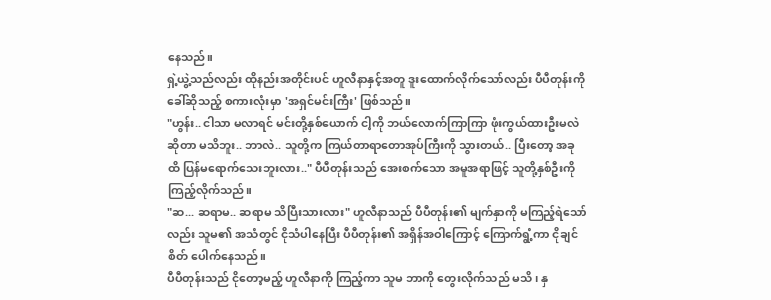နေသည်။
ရှဲ့ယွဲ့သည်လည်း ထိုနည်းအတိုင်းပင် ဟူလီနာနှင့်အတူ ဒူးထောက်လိုက်သော်လည်း ပီပီတုန်းကို ခေါ်ဆိုသည့် စကားလုံးမှာ 'အရှင်မင်းကြီး' ဖြစ်သည်။
"ဟွန်း.. ငါသာ မလာရင် မင်းတို့နှစ်ယောက် ငါ့ကို ဘယ်လောက်ကြာကြာ ဖုံးကွယ်ထားဦးမလဲဆိုတာ မသိဘူး.. ဘာလဲ.. သူတို့က ကြယ်တာရာတောအုပ်ကြီးကို သွားတယ်.. ပြီးတော့ အခုထိ ပြန်မရောက်သေးဘူးလား.." ပီပီတုန်းသည် အေးစက်သော အမူအရာဖြင့် သူတို့နှစ်ဦးကို ကြည့်လိုက်သည်။
"ဆ... ဆရာမ.. ဆရာမ သိပြီးသားလား" ဟူလီနာသည် ပီပီတုန်း၏ မျက်နှာကို မကြည့်ရဲသော်လည်း သူမ၏ အသံတွင် ငိုသံပါနေပြီး ပီပီတုန်း၏ အရှိန်အဝါကြောင့် ကြောက်ရွံ့ကာ ငိုချင်စိတ် ပေါက်နေသည်။
ပီပီတုန်းသည် ငိုတော့မည့် ဟူလီနာကို ကြည့်ကာ သူမ ဘာကို တွေးလိုက်သည် မသိ၊ နှ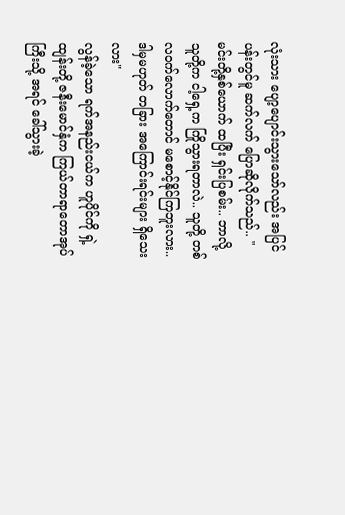လုံးသား ပျော့ပျောင်းသွားသော်လည်း အပြင်ပန်းတွင်မူ ဆက်လက် ပြောဆိုလိုက်သည်.. "မင်းတို့နှစ်ယောက် ထပြီး ရှင်းပြစမ်း.. ဘာလို့ သူတို့က ငါ့ရှေ့က ကြိုသွားရတာလဲ.. သူတို့ တစ်လဝက်လောက်တောင် မစောင့်နိုင်ကြဘူးလား.. ဒါမှမဟုတ် တခြား အကြောင်းရင်းများ ရှိသေးလား"
လွန်ခဲ့သော ရက်အနည်းငယ်က ဟူပိုင်ကို ရှဲ့ထျန်းတို့ ဇနီးမောင်နှံက ကြယ်တာရာတောအုပ်ကြီးသို့ အရင် ခေါ်သွားခဲ့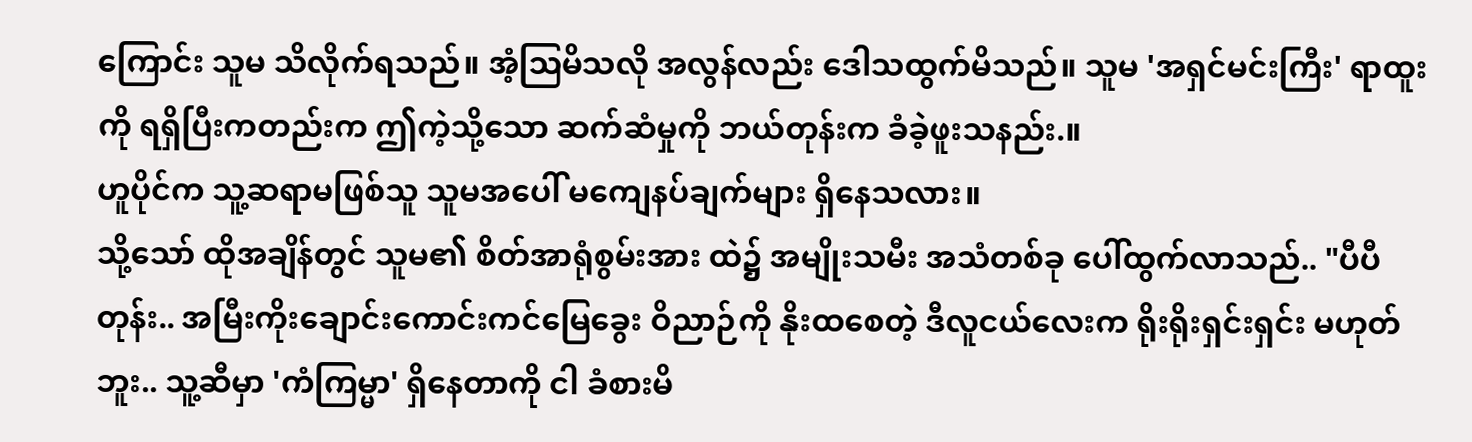ကြောင်း သူမ သိလိုက်ရသည်။ အံ့ဩမိသလို အလွန်လည်း ဒေါသထွက်မိသည်။ သူမ 'အရှင်မင်းကြီး' ရာထူးကို ရရှိပြီးကတည်းက ဤကဲ့သို့သော ဆက်ဆံမှုကို ဘယ်တုန်းက ခံခဲ့ဖူးသနည်း.။
ဟူပိုင်က သူ့ဆရာမဖြစ်သူ သူမအပေါ် မကျေနပ်ချက်များ ရှိနေသလား။
သို့သော် ထိုအချိန်တွင် သူမ၏ စိတ်အာရုံစွမ်းအား ထဲ၌ အမျိုးသမီး အသံတစ်ခု ပေါ်ထွက်လာသည်.. "ပီပီတုန်း.. အမြီးကိုးချောင်းကောင်းကင်မြေခွေး ဝိညာဉ်ကို နိုးထစေတဲ့ ဒီလူငယ်လေးက ရိုးရိုးရှင်းရှင်း မဟုတ်ဘူး.. သူ့ဆီမှာ 'ကံကြမ္မာ' ရှိနေတာကို ငါ ခံစားမိ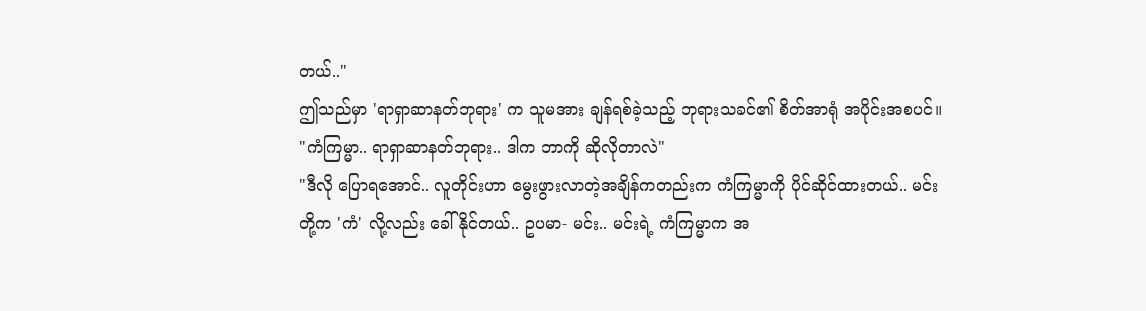တယ်.."
ဤသည်မှာ 'ရာရှာဆာနတ်ဘုရား' က သူမအား ချန်ရစ်ခဲ့သည့် ဘုရားသခင်၏ စိတ်အာရုံ အပိုင်းအစပင်။
"ကံကြမ္မာ.. ရာရှာဆာနတ်ဘုရား.. ဒါက ဘာကို ဆိုလိုတာလဲ"
"ဒီလို ပြောရအောင်.. လူတိုင်းဟာ မွေးဖွားလာတဲ့အချိန်ကတည်းက ကံကြမ္မာကို ပိုင်ဆိုင်ထားတယ်.. မင်းတို့က 'ကံ' လို့လည်း ခေါ်နိုင်တယ်.. ဥပမာ- မင်း.. မင်းရဲ့ ကံကြမ္မာက အ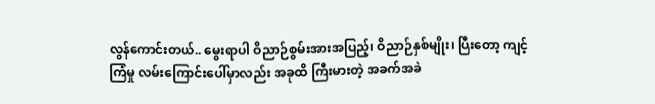လွန်ကောင်းတယ်.. မွေးရာပါ ဝိညာဉ်စွမ်းအားအပြည့်၊ ဝိညာဉ်နှစ်မျိုး၊ ပြီးတော့ ကျင့်ကြံမှု လမ်းကြောင်းပေါ်မှာလည်း အခုထိ ကြီးမားတဲ့ အခက်အခဲ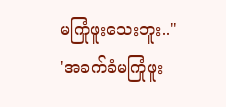မကြုံဖူးသေးဘူး.."
'အခက်ခံမကြုံဖူး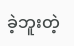ခဲ့ဘူးတဲ့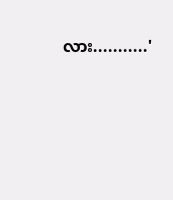လား...........'